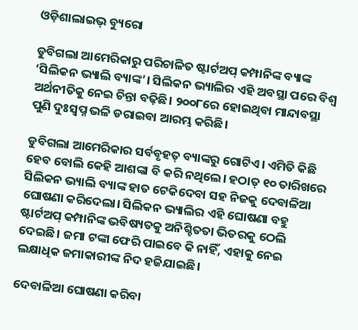ଓଡ଼ିଶାଲାଇଭ୍ ବ୍ୟୁରୋ

ଡୁବିଗଲା ଆମେରିକାରୁ ପରିଚାଳିତ ଷ୍ଟାର୍ଟଅପ୍ କମ୍ପାନିଙ୍କ ବ୍ୟାଙ୍କ ‘ସିଲିକନ ଭ୍ୟାଲି ବ୍ୟାଙ୍କ’। ସିଲିକନ ଭ୍ୟାଲିର ଏହି ଅବସ୍ଥା ପରେ ବିଶ୍ଵ ଅର୍ଥନୀତିକୁ ନେଇ ଚିନ୍ତା ବଢ଼ିଛି। ୨୦୦୮ରେ ହୋଇଥିବା ମାନ୍ଦାବସ୍ଥା ପୁଣି ଦୁଃସ୍ଵପ୍ନ ଭଳି ଡରାଇବା ଆରମ୍ଭ କରିଛି।

ଡୁବିଗଲା ଆମେରିକାର ସର୍ବବୃହତ୍ ବ୍ୟାଙ୍କରୁ ଗୋଟିଏ। ଏମିତି କିଛି ହେବ ବୋଲି କେହି ଆଶଙ୍କା ବି କରି ନଥିଲେ। ହଠାତ୍ ୧୦ ତାରିଖରେ ସିଲିକନ ଭ୍ୟାଲି ବ୍ୟାଙ୍କ ହାତ ଟେକିଦେବା ସହ ନିଜକୁ ଦେବାଳିଆ ଘୋଷଣା କରିଦେଲା। ସିଲିକନ ଭ୍ୟାଲିର ଏହି ଘୋଷଣା ବହୁ ଷ୍ଟାର୍ଟଅପ୍ କମ୍ପାନିଙ୍କ ଭବିଷ୍ୟତକୁ ଅନିଶ୍ଚିତତା ଭିତରକୁ ଠେଲି ଦେଇଛି। ଜମା ଟଙ୍କା ଫେରି ପାଇବେ କି ନାହିଁ, ଏହାକୁ ନେଇ ଲକ୍ଷାଧିକ ଜମାକାରୀଙ୍କ ନିଦ ହଜିଯାଇଛି।

ଦେବାଳିଆ ଘୋଷଣା କରିବା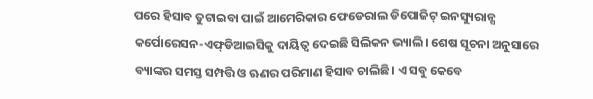ପରେ ହିସାବ ତୁଟାଇବା ପାଇଁ ଆମେରିକାର ଫେଡେରାଲ ଡିପୋଜିଟ୍ ଇନସ୍ୟୁରାନ୍ସ କର୍ପୋରେସନ-ଏଫ୍‌ଡିଆଇସିକୁ ଦାୟିତ୍ଵ ଦେଇଛି ସିଲିକନ ଭ୍ୟାଲି। ଶେଷ ସୂଚନା ଅନୁସାରେ ବ୍ୟାଙ୍କର ସମସ୍ତ ସମ୍ପତ୍ତି ଓ ଋଣର ପରିମାଣ ହିସାବ ଚାଲିଛି। ଏ ସବୁ କେବେ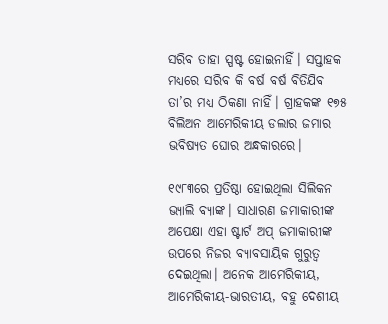ସରିବ ତାହା ସ୍ପଷ୍ଟ ହୋଇନାହିଁ। ସପ୍ତାହକ ମଧ୍ୟରେ ସରିବ କି ବର୍ଷ ବର୍ଷ ବିତିଯିବ ତା’ର ମଧ୍ୟ ଠିକଣା ନାହିଁ। ଗ୍ରାହକଙ୍କ ୧୭୫ ବିଲିଅନ ଆମେରିକୀୟ ଡଲାର ଜମାର ଭବିଷ୍ୟତ ଘୋର ଅନ୍ଧକାରରେ।

୧୯୮୩ରେ ପ୍ରତିଷ୍ଠା ହୋଇଥିଲା ସିଲିକନ ଭ୍ୟାଲି ବ୍ୟାଙ୍କ। ସାଧାରଣ ଜମାକାରୀଙ୍କ ଅପେକ୍ଷା ଏହା ଷ୍ଟାର୍ଟ ଅପ୍ ଜମାକାରୀଙ୍କ ଉପରେ ନିଜର ବ୍ୟାବସାୟିକ ଗୁରୁତ୍ଵ ଦେଇଥିଲା। ଅନେକ ଆମେରିକୀୟ, ଆମେରିକୀୟ-ଭାରତୀୟ, ବହୁ ଦେଶୀୟ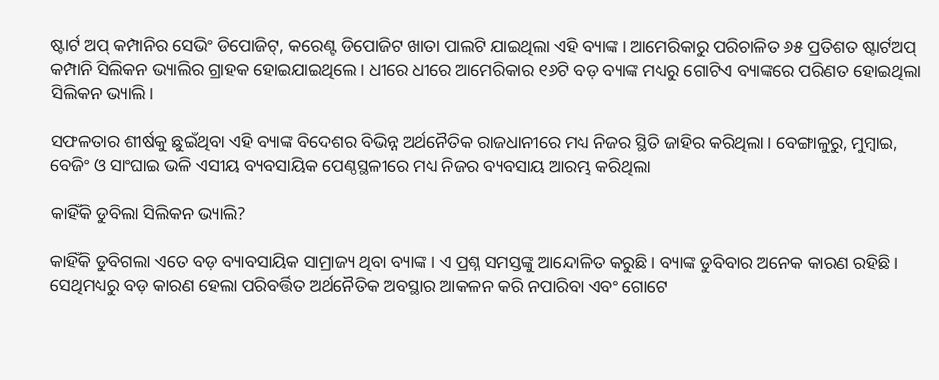ଷ୍ଟାର୍ଟ ଅପ୍ କମ୍ପାନିର ସେଭିଂ ଡିପୋଜିଟ୍, କରେଣ୍ଟ ଡିପୋଜିଟ ଖାତା ପାଲଟି ଯାଇଥିଲା ଏହି ବ୍ୟାଙ୍କ। ଆମେରିକାରୁ ପରିଚାଳିତ ୬୫ ପ୍ରତିଶତ ଷ୍ଟାର୍ଟଅପ୍ କମ୍ପାନି ସିଲିକନ ଭ୍ୟାଲିର ଗ୍ରାହକ ହୋଇଯାଇଥିଲେ। ଧୀରେ ଧୀରେ ଆମେରିକାର ୧୬ଟି ବଡ଼ ବ୍ୟାଙ୍କ ମଧ୍ୟରୁ ଗୋଟିଏ ବ୍ୟାଙ୍କରେ ପରିଣତ ହୋଇଥିଲା ସିଲିକନ ଭ୍ୟାଲି।

ସଫଳତାର ଶୀର୍ଷକୁ ଛୁଇଁଥିବା ଏହି ବ୍ୟାଙ୍କ ବିଦେଶର ବିଭିନ୍ନ ଅର୍ଥନୈତିକ ରାଜଧାନୀରେ ମଧ୍ୟ ନିଜର ସ୍ଥିତି ଜାହିର କରିଥିଲା। ବେଙ୍ଗାଳୁରୁ, ମୁମ୍ବାଇ, ବେଜିଂ ଓ ସାଂଘାଇ ଭଳି ଏସୀୟ ବ୍ୟବସାୟିକ ପେଣ୍ଠସ୍ଥଳୀରେ ମଧ୍ୟ ନିଜର ବ୍ୟବସାୟ ଆରମ୍ଭ କରିଥିଲା

କାହିଁକି ଡୁବିଲା ସିଲିକନ ଭ୍ୟାଲି?

କାହିଁକି ଡୁବିଗଲା ଏତେ ବଡ଼ ବ୍ୟାବସାୟିକ ସାମ୍ରାଜ୍ୟ ଥିବା ବ୍ୟାଙ୍କ। ଏ ପ୍ରଶ୍ନ ସମସ୍ତଙ୍କୁ ଆନ୍ଦୋଳିତ କରୁଛି। ବ୍ୟାଙ୍କ ଡୁବିବାର ଅନେକ କାରଣ ରହିଛି। ସେଥିମଧ୍ୟରୁ ବଡ଼ କାରଣ ହେଲା ପରିବର୍ତ୍ତିତ ଅର୍ଥନୈତିକ ଅବସ୍ଥାର ଆକଳନ କରି ନପାରିବା ଏବଂ ଗୋଟେ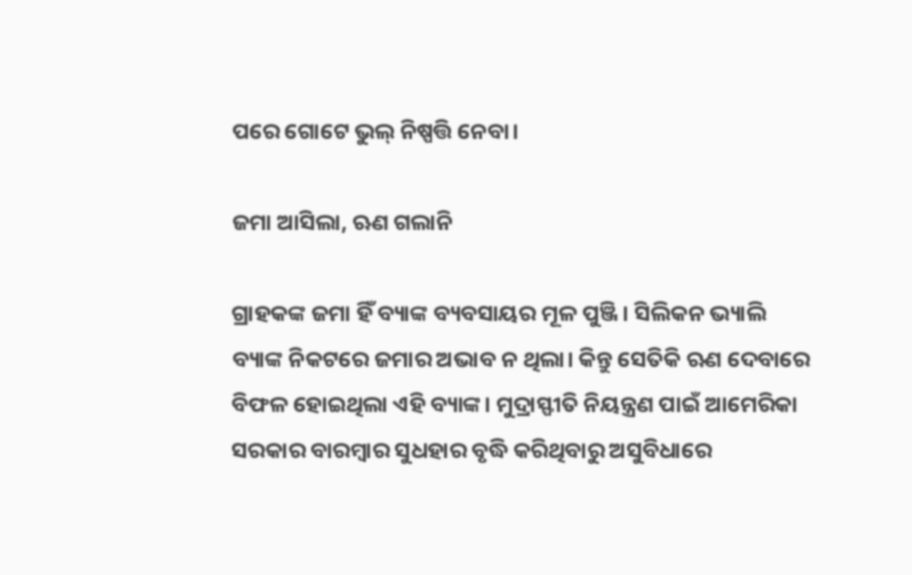ପରେ ଗୋଟେ ଭୁଲ୍ ନିଷ୍ପତ୍ତି ନେବା।

ଜମା ଆସିଲା, ଋଣ ଗଲାନି

ଗ୍ରାହକଙ୍କ ଜମା ହିଁ ବ୍ୟାଙ୍କ ବ୍ୟବସାୟର ମୂଳ ପୁଞ୍ଜି। ସିଲିକନ ଭ୍ୟାଲି ବ୍ୟାଙ୍କ ନିକଟରେ ଜମାର ଅଭାବ ନ ଥିଲା। କିନ୍ତୁ ସେତିକି ଋଣ ଦେବାରେ ବିଫଳ ହୋଇଥିଲା ଏହି ବ୍ୟାଙ୍କ। ମୁଦ୍ରାସ୍ଫୀତି ନିୟନ୍ତ୍ରଣ ପାଇଁ ଆମେରିକା ସରକାର ବାରମ୍ବାର ସୁଧହାର ବୃଦ୍ଧି କରିଥିବାରୁ ଅସୁବିଧାରେ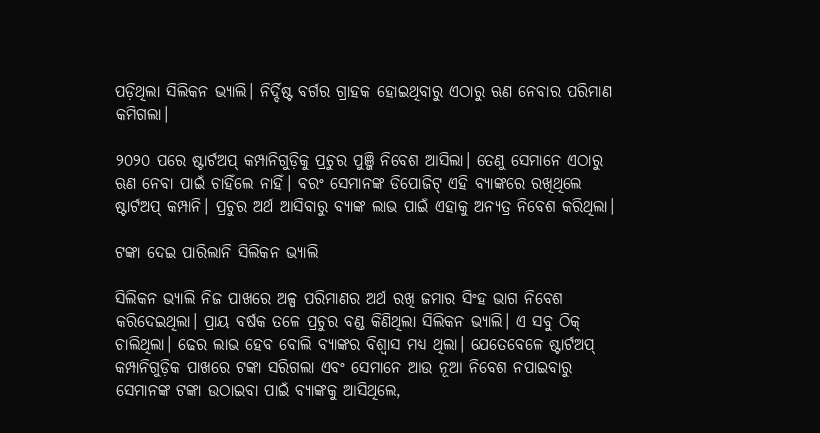ପଡ଼ିଥିଲା ସିଲିକନ ଭ୍ୟାଲି। ନିର୍ଦ୍ଦିଷ୍ଟ ବର୍ଗର ଗ୍ରାହକ ହୋଇଥିବାରୁ ଏଠାରୁ ଋଣ ନେବାର ପରିମାଣ କମିଗଲା।

୨୦୨୦ ପରେ ଷ୍ଟାର୍ଟଅପ୍ କମ୍ପାନିଗୁଡ଼ିକୁ ପ୍ରଚୁର ପୁଞ୍ଜି ନିବେଶ ଆସିଲା। ତେଣୁ ସେମାନେ ଏଠାରୁ ଋଣ ନେବା ପାଇଁ ଚାହିଁଲେ ନାହିଁ। ବରଂ ସେମାନଙ୍କ ଡିପୋଜିଟ୍ ଏହି ବ୍ୟାଙ୍କରେ ରଖିଥିଲେ ଷ୍ଟାର୍ଟଅପ୍ କମ୍ପାନି। ପ୍ରଚୁର ଅର୍ଥ ଆସିବାରୁ ବ୍ୟାଙ୍କ ଲାଭ ପାଇଁ ଏହାକୁ ଅନ୍ୟତ୍ର ନିବେଶ କରିଥିଲା।

ଟଙ୍କା ଦେଇ ପାରିଲାନି ସିଲିକନ ଭ୍ୟାଲି

ସିଲିକନ ଭ୍ୟାଲି ନିଜ ପାଖରେ ଅଳ୍ପ ପରିମାଣର ଅର୍ଥ ରଖି ଜମାର ସିଂହ ଭାଗ ନିବେଶ କରିଦେଇଥିଲା। ପ୍ରାୟ ବର୍ଷକ ତଳେ ପ୍ରଚୁର ବଣ୍ଡ କିଣିଥିଲା ସିଲିକନ ଭ୍ୟାଲି। ଏ ସବୁ ଠିକ୍ ଚାଲିଥିଲା। ଢେର ଲାଭ ହେବ ବୋଲି ବ୍ୟାଙ୍କର ବିଶ୍ଵାସ ମଧ୍ୟ ଥିଲା। ଯେତେବେଳେ ଷ୍ଟାର୍ଟଅପ୍ କମ୍ପାନିଗୁଡ଼ିକ ପାଖରେ ଟଙ୍କା ସରିଗଲା ଏବଂ ସେମାନେ ଆଉ ନୂଆ ନିବେଶ ନପାଇବାରୁ ସେମାନଙ୍କ ଟଙ୍କା ଉଠାଇବା ପାଇଁ ବ୍ୟାଙ୍କକୁ ଆସିଥିଲେ,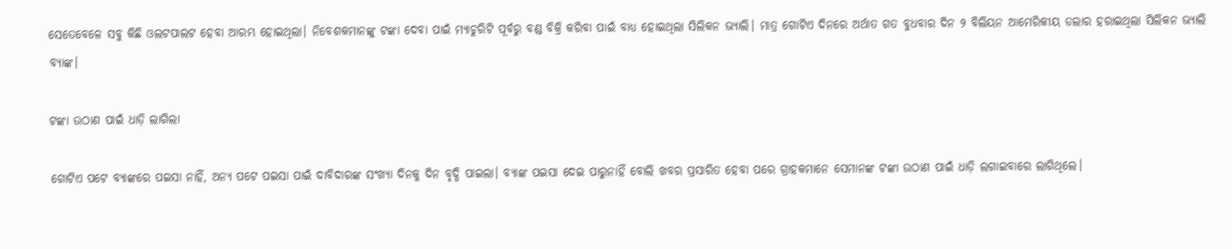ସେତେବେଳେ ସବୁ କିଛି ଓଲଟପାଲଟ ହେବା ଆରମ୍ଭ ହୋଇଥିଲା। ନିବେଶକମାନଙ୍କୁ ଟଙ୍କା ଦେବା ପାଇଁ ମ୍ୟାଚୁରିଟି ପୂର୍ବରୁ ବଣ୍ଡ ବିକ୍ରି କରିବା ପାଇଁ ବାଧ୍ୟ ହୋଇଥିଲା ସିଲିକନ ଭ୍ୟାଲି। ମାତ୍ର ଗୋଟିଏ ଦିନରେ ଅର୍ଥାତ ଗତ ବୁଧବାର ଦିନ ୨ ବିଲିୟନ ଆମେରିକୀୟ ଡଲାର ହରାଇଥିଲା ସିଲିକନ ଭ୍ୟାଲି ବ୍ୟାଙ୍କ।

ଟଙ୍କା ଉଠାଣ ପାଇଁ ଧାଡ଼ି ଲାଗିଲା

ଗୋଟିଏ ପଟେ ବ୍ୟାଙ୍କରେ ପଇସା ନାହିଁ, ଅନ୍ୟ ପଟେ ପଇସା ପାଇଁ ଦାବିଦାରଙ୍କ ସଂଖ୍ୟା ଦିନକୁ ଦିନ ବୃଦ୍ଧି ପାଇଲା। ବ୍ୟାଙ୍କ ପଇସା ଦେଇ ପାରୁନାହିଁ ବୋଲି ଖବର ପ୍ରସାରିତ ହେବା ପରେ ଗ୍ରାହକମାନେ ସେମାନଙ୍କ ଟଙ୍କା ଉଠାଣ ପାଇଁ ଧାଡ଼ି ଲଗାଇବାରେ ଲାଗିଥିଲେ।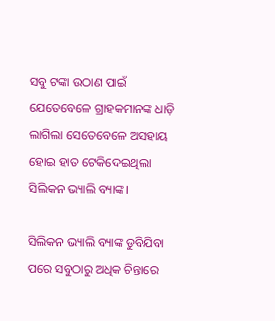ସବୁ ଟଙ୍କା ଉଠାଣ ପାଇଁ ଯେତେବେଳେ ଗ୍ରାହକମାନଙ୍କ ଧାଡ଼ି ଲାଗିଲା ସେତେବେଳେ ଅସହାୟ ହୋଇ ହାତ ଟେକିଦେଇଥିଲା ସିଲିକନ ଭ୍ୟାଲି ବ୍ୟାଙ୍କ।

ସିଲିକନ ଭ୍ୟାଲି ବ୍ୟାଙ୍କ ଡୁବିଯିବା ପରେ ସବୁଠାରୁ ଅଧିକ ଚିନ୍ତାରେ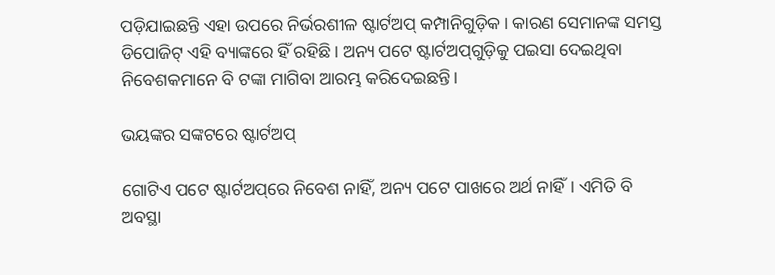ପଡ଼ିଯାଇଛନ୍ତି ଏହା ଉପରେ ନିର୍ଭରଶୀଳ ଷ୍ଟାର୍ଟଅପ୍ କମ୍ପାନିଗୁଡ଼ିକ। କାରଣ ସେମାନଙ୍କ ସମସ୍ତ ଡିପୋଜିଟ୍ ଏହି ବ୍ୟାଙ୍କରେ ହିଁ ରହିଛି। ଅନ୍ୟ ପଟେ ଷ୍ଟାର୍ଟଅପ୍‌ଗୁଡ଼ିକୁ ପଇସା ଦେଇଥିବା ନିବେଶକମାନେ ବି ଟଙ୍କା ମାଗିବା ଆରମ୍ଭ କରିଦେଇଛନ୍ତି।

ଭୟଙ୍କର ସଙ୍କଟରେ ଷ୍ଟାର୍ଟଅପ୍‌

ଗୋଟିଏ ପଟେ ଷ୍ଟାର୍ଟଅପ୍‌ରେ ନିବେଶ ନାହିଁ, ଅନ୍ୟ ପଟେ ପାଖରେ ଅର୍ଥ ନାହିଁ। ଏମିତି ବି ଅବସ୍ଥା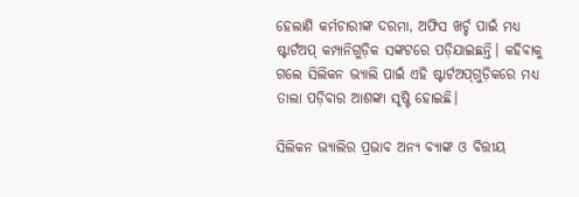ହେଲାଣି କର୍ମଚାରୀଙ୍କ ଦରମା, ଅଫିସ ଖର୍ଚ୍ଚ ପାଇଁ ମଧ୍ୟ ଷ୍ଟାର୍ଟଅପ୍ କମ୍ପାନିଗୁଡ଼ିକ ସଙ୍କଟରେ ପଡ଼ିଯାଇଛନ୍ତି। କହିବାକୁ ଗଲେ ସିଲିକନ ଭ୍ୟାଲି ପାଇଁ ଏହି ଷ୍ଟାର୍ଟଅପ୍‌ଗୁଡ଼ିକରେ ମଧ୍ୟ ତାଲା ପଡ଼ିବାର ଆଶଙ୍କା ସୃଷ୍ଟି ହୋଇଛି।

ସିଲିକନ ଭ୍ୟାଲିର ପ୍ରଭାବ ଅନ୍ୟ ବ୍ୟାଙ୍କ ଓ ବିତ୍ତୀୟ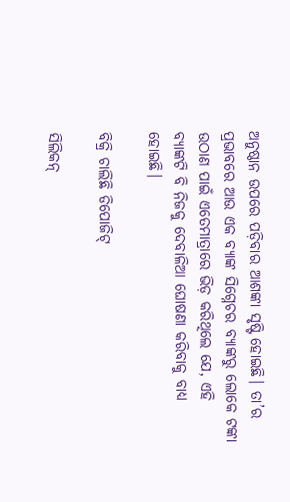ଅନୁଷ୍ଠାନ ଉପରେ ପଡ଼ିବାର ଆଶଙ୍କା ସୃଷ୍ଟି ହୋଇଛି। ତା’ର ପ୍ରଭାବରେ ଆଉ ଏକ ବ୍ୟାଙ୍କ ସିଗ୍ନେଚର ବ୍ୟାଙ୍କରୁ ଲୋକେ ଟଙ୍କା ଉଠାଣ ପାଇଁ ଏତେମାତ୍ରାରେ ଭିଡ଼ କରିଥିଲେ ଯେ, ଏହି ବ୍ୟାଙ୍କଟି ବି ନିଜକୁ ଦେବାଳିଆ ଘୋଷଣା କରିବାକୁ ବାଧ୍ୟ ହୋଇଛି।

ବିକ୍ରି ଚାଲିଛି ଡିପୋଜିଟ୍

ସିଲିକନ୍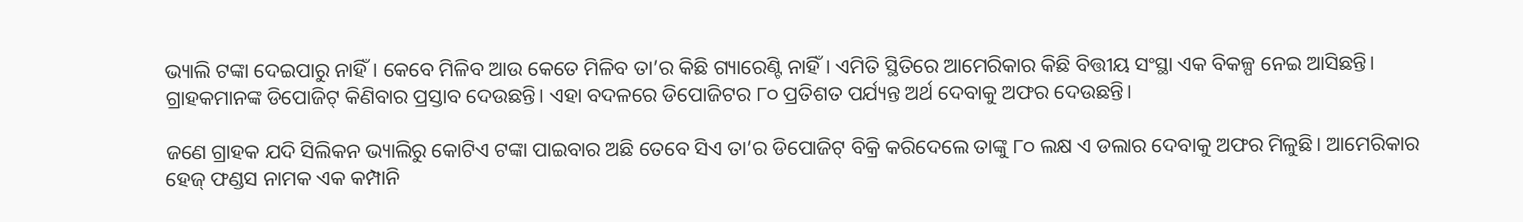ଭ୍ୟାଲି ଟଙ୍କା ଦେଇପାରୁ ନାହିଁ। କେବେ ମିଳିବ ଆଉ କେତେ ମିଳିବ ତା’ର କିଛି ଗ୍ୟାରେଣ୍ଟି ନାହିଁ। ଏମିତି ସ୍ଥିତିରେ ଆମେରିକାର କିଛି ବିତ୍ତୀୟ ସଂସ୍ଥା ଏକ ବିକଳ୍ପ ନେଇ ଆସିଛନ୍ତି। ଗ୍ରାହକମାନଙ୍କ ଡିପୋଜିଟ୍ କିଣିବାର ପ୍ରସ୍ତାବ ଦେଉଛନ୍ତି। ଏହା ବଦଳରେ ଡିପୋଜିଟର ୮୦ ପ୍ରତିଶତ ପର୍ଯ୍ୟନ୍ତ ଅର୍ଥ ଦେବାକୁ ଅଫର ଦେଉଛନ୍ତି।

ଜଣେ ଗ୍ରାହକ ଯଦି ସିଲିକନ ଭ୍ୟାଲିରୁ କୋଟିଏ ଟଙ୍କା ପାଇବାର ଅଛି ତେବେ ସିଏ ତା’ର ଡିପୋଜିଟ୍ ବିକ୍ରି କରିଦେଲେ ତାଙ୍କୁ ୮୦ ଲକ୍ଷ ଏ ଡଲାର ଦେବାକୁ ଅଫର ମିଳୁଛି। ଆମେରିକାର ହେଜ୍ ଫଣ୍ଡସ ନାମକ ଏକ କମ୍ପାନି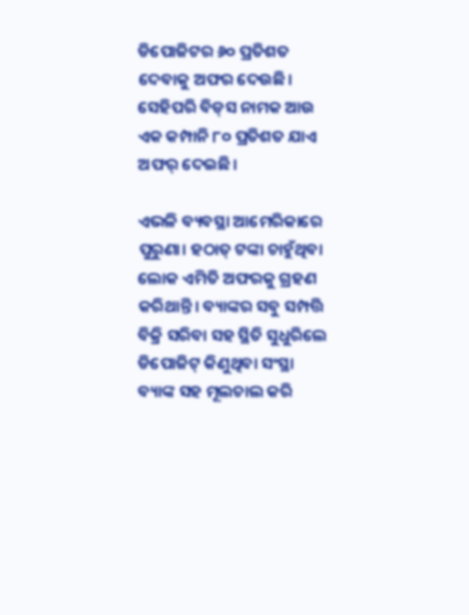ଡିପୋଜିଟର ୬୦ ପ୍ରତିଶତ ଦେବାକୁ ଅଫର ଦେଉଛି। ସେହିପରି ବିଡ୍‌ସ ନାମକ ଆଉ ଏକ କମ୍ପାନି ୮୦ ପ୍ରତିଶତ ଯାଏ ଅଫର୍‌ ଦେଇଛି।

ଏଭଳି ବ୍ୟବସ୍ଥା ଆମେରିକାରେ ପୁରୁଣା। ହଠାତ୍ ଟଙ୍କା ଚାହୁଁଥିବା ଲୋକ ଏମିତି ଅଫରକୁ ଗ୍ରହଣ କରିଥାନ୍ତି। ବ୍ୟାଙ୍କର ସବୁ ସମ୍ପତ୍ତି ବିକ୍ରି ସରିବା ସହ ସ୍ଥିତି ସୁଧୁରିଲେ ଡିପୋଜିଟ୍ କିଣୁଥିବା ସଂସ୍ଥା ବ୍ୟାଙ୍କ ସହ ମୂଲଚାଲ କରି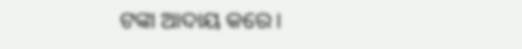ଟଙ୍କା ଆଦାୟ କରେ।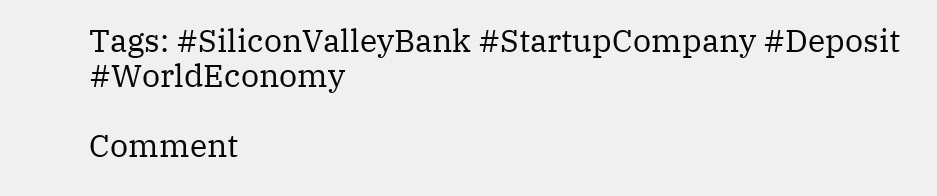Tags: #SiliconValleyBank #StartupCompany #Deposit #WorldEconomy

Comment